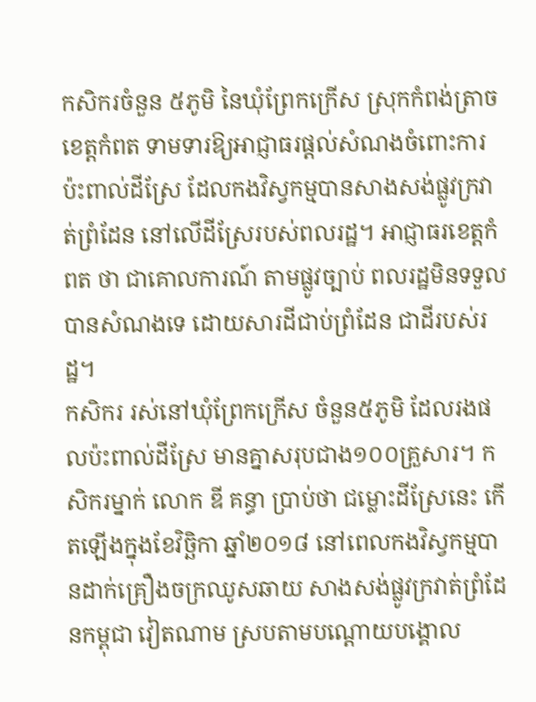កសិករចំនួន ៥ភូមិ នៃឃុំព្រែកក្រើស ស្រុកកំពង់ត្រាច ខេត្តកំពត ទាមទារឱ្យអាជ្ញាធរផ្ដល់សំណងចំពោះការប៉ះពាល់ដីស្រែ ដែលកងវិស្វកម្មបានសាងសង់ផ្លូវក្រវាត់ព្រំដែន នៅលើដីស្រែរបស់ពលរដ្ឋ។ អាជ្ញាធរខេត្តកំពត ថា ជាគោលការណ៍ តាមផ្លូវច្បាប់ ពលរដ្ឋមិនទទួលបានសំណងទេ ដោយសារដីជាប់ព្រំដែន ជាដីរបស់រដ្ឋ។
កសិករ រស់នៅឃុំព្រែកក្រើស ចំនួន៥ភូមិ ដែលរងផលប៉ះពាល់ដីស្រែ មានគ្នាសរុបជាង១០០គ្រួសារ។ កសិករម្នាក់ លោក ឌី គន្ធា ប្រាប់ថា ជម្លោះដីស្រែនេះ កើតឡើងក្នុងខែវិច្ឆិកា ឆ្នាំ២០១៨ នៅពេលកងវិស្វកម្មបានដាក់គ្រឿងចក្រឈូសឆាយ សាងសង់ផ្លូវក្រវាត់ព្រំដែនកម្ពុជា វៀតណាម ស្របតាមបណ្ដោយបង្គោល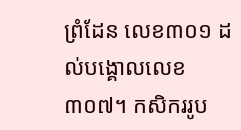ព្រំដែន លេខ៣០១ ដល់បង្គោលលេខ៣០៧។ កសិកររូប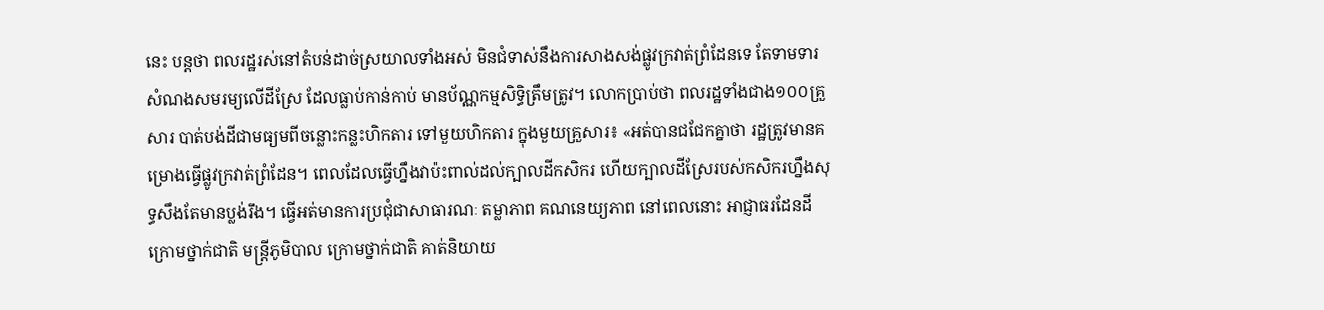នេះ បន្តថា ពលរដ្ឋរស់នៅតំបន់ដាច់ស្រយាលទាំងអស់ មិនជំទាស់នឹងការសាងសង់ផ្លូវក្រវាត់ព្រំដែនទេ តែទាមទារសំណងសមរម្យលើដីស្រែ ដែលធ្លាប់កាន់កាប់ មានប័ណ្ណកម្មសិទ្ធិត្រឹមត្រូវ។ លោកប្រាប់ថា ពលរដ្ឋទាំងជាង១០០គ្រួសារ បាត់បង់ដីជាមធ្យមពីចន្លោះកន្លះហិកតារ ទៅមួយហិកតារ ក្នុងមួយគ្រួសារ៖ «អត់បានជជែកគ្នាថា រដ្ឋត្រូវមានគម្រោងធ្វើផ្លូវក្រវាត់ព្រំដែន។ ពេលដែលធ្វើហ្នឹងវាប៉ះពាល់ដល់ក្បាលដីកសិករ ហើយក្បាលដីស្រែរបស់កសិករហ្នឹងសុទ្ធសឹងតែមានប្លង់រឹង។ ធ្វើអត់មានការប្រជុំជាសាធារណៈ តម្លាភាព គណនេយ្យភាព នៅពេលនោះ អាជ្ញាធរដែនដីក្រោមថ្នាក់ជាតិ មន្ត្រីភូមិបាល ក្រោមថ្នាក់ជាតិ គាត់និយាយ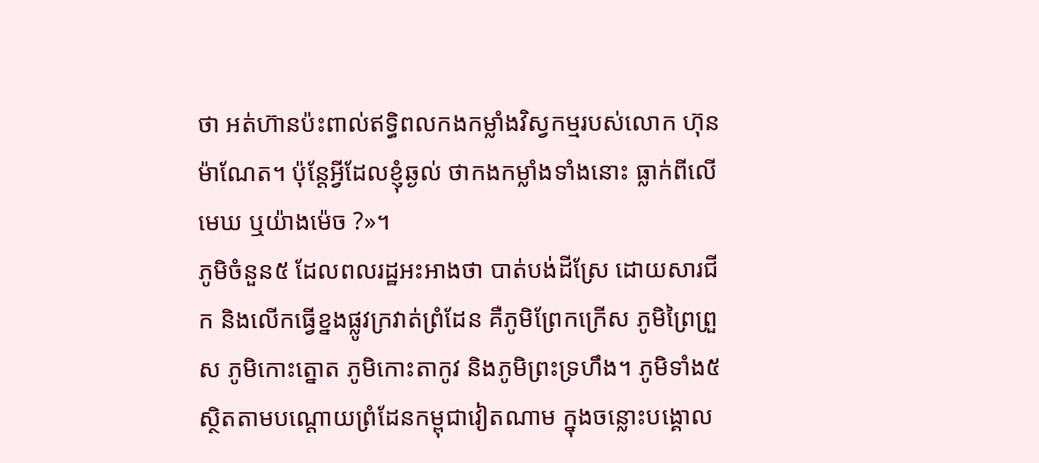ថា អត់ហ៊ានប៉ះពាល់ឥទ្ធិពលកងកម្លាំងវិស្វកម្មរបស់លោក ហ៊ុន ម៉ាណែត។ ប៉ុន្តែអ្វីដែលខ្ញុំឆ្ងល់ ថាកងកម្លាំងទាំងនោះ ធ្លាក់ពីលើមេឃ ឬយ៉ាងម៉េច ?»។
ភូមិចំនួន៥ ដែលពលរដ្ឋអះអាងថា បាត់បង់ដីស្រែ ដោយសារជីក និងលើកធ្វើខ្នងផ្លូវក្រវាត់ព្រំដែន គឺភូមិព្រែកក្រើស ភូមិព្រៃព្រួស ភូមិកោះត្នោត ភូមិកោះតាកូវ និងភូមិព្រះទ្រហឹង។ ភូមិទាំង៥ស្ថិតតាមបណ្ដោយព្រំដែនកម្ពុជាវៀតណាម ក្នុងចន្លោះបង្គោល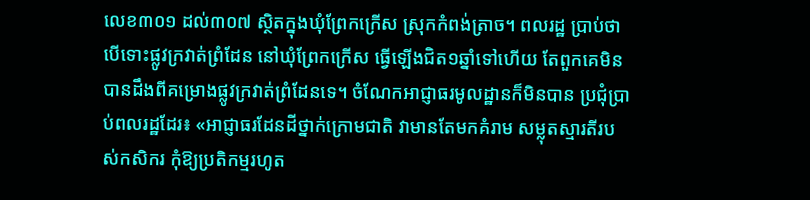លេខ៣០១ ដល់៣០៧ ស្ថិតក្នុងឃុំព្រែកក្រើស ស្រុកកំពង់ត្រាច។ ពលរដ្ឋ ប្រាប់ថា បើទោះផ្លូវក្រវាត់ព្រំដែន នៅឃុំព្រែកក្រើស ធ្វើឡើងជិត១ឆ្នាំទៅហើយ តែពួកគេមិនបានដឹងពីគម្រោងផ្លូវក្រវាត់ព្រំដែនទេ។ ចំណែកអាជ្ញាធរមូលដ្ឋានក៏មិនបាន ប្រជុំប្រាប់ពលរដ្ឋដែរ៖ «អាជ្ញាធរដែនដីថ្នាក់ក្រោមជាតិ វាមានតែមកគំរាម សម្លុតស្មារតីរបស់កសិករ កុំឱ្យប្រតិកម្មរហូត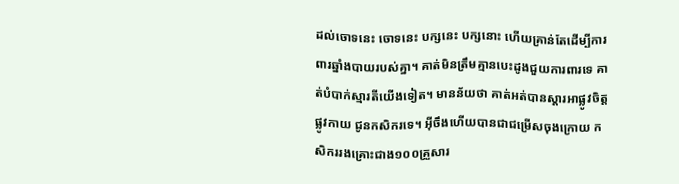ដល់ចោទនេះ ចោទនេះ បក្សនេះ បក្សនោះ ហើយគ្រាន់តែដើម្បីការពារឆ្នាំងបាយរបស់គ្នា។ គាត់មិនត្រឹមគ្មានបេះដូងជួយការពារទេ គាត់បំបាក់ស្មារតីយើងទៀត។ មានន័យថា គាត់អត់បានស្ដារអាផ្លូវចិត្ត ផ្លូវកាយ ជូនកសិករទេ។ អ៊ីចឹងហើយបានជាជម្រើសចុងក្រោយ កសិកររងគ្រោះជាង១០០គ្រួសារ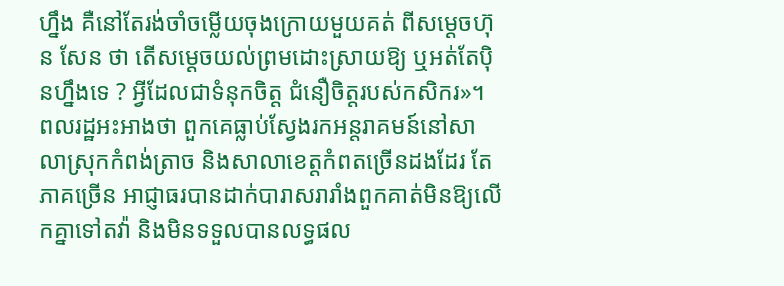ហ្នឹង គឺនៅតែរង់ចាំចម្លើយចុងក្រោយមួយគត់ ពីសម្ដេចហ៊ុន សែន ថា តើសម្ដេចយល់ព្រមដោះស្រាយឱ្យ ឬអត់តែប៉ិនហ្នឹងទេ ? អ្វីដែលជាទំនុកចិត្ត ជំនឿចិត្តរបស់កសិករ»។
ពលរដ្ឋអះអាងថា ពួកគេធ្លាប់ស្វែងរកអន្តរាគមន៍នៅសាលាស្រុកកំពង់ត្រាច និងសាលាខេត្តកំពតច្រើនដងដែរ តែភាគច្រើន អាជ្ញាធរបានដាក់បារាសរារាំងពួកគាត់មិនឱ្យលើកគ្នាទៅតវ៉ា និងមិនទទួលបានលទ្ធផល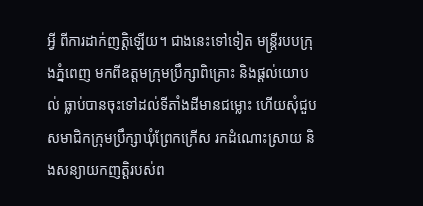អ្វី ពីការដាក់ញត្តិឡើយ។ ជាងនេះទៅទៀត មន្ត្រីរបបក្រុងភ្នំពេញ មកពីឧត្ដមក្រុមប្រឹក្សាពិគ្រោះ និងផ្ដល់យោបល់ ធ្លាប់បានចុះទៅដល់ទីតាំងដីមានជម្លោះ ហើយសុំជួបសមាជិកក្រុមប្រឹក្សាឃុំព្រែកក្រើស រកដំណោះស្រាយ និងសន្យាយកញត្តិរបស់ព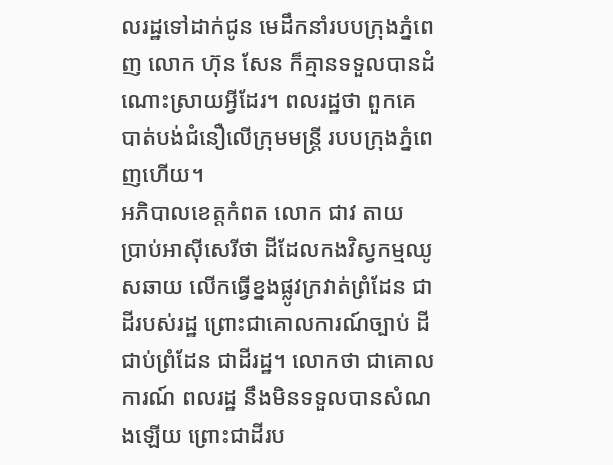លរដ្ឋទៅដាក់ជូន មេដឹកនាំរបបក្រុងភ្នំពេញ លោក ហ៊ុន សែន ក៏គ្មានទទួលបានដំណោះស្រាយអ្វីដែរ។ ពលរដ្ឋថា ពួកគេបាត់បង់ជំនឿលើក្រុមមន្ត្រី របបក្រុងភ្នំពេញហើយ។
អភិបាលខេត្តកំពត លោក ជាវ តាយ ប្រាប់អាស៊ីសេរីថា ដីដែលកងវិស្វកម្មឈូសឆាយ លើកធ្វើខ្នងផ្លូវក្រវាត់ព្រំដែន ជាដីរបស់រដ្ឋ ព្រោះជាគោលការណ៍ច្បាប់ ដីជាប់ព្រំដែន ជាដីរដ្ឋ។ លោកថា ជាគោលការណ៍ ពលរដ្ឋ នឹងមិនទទួលបានសំណងឡើយ ព្រោះជាដីរប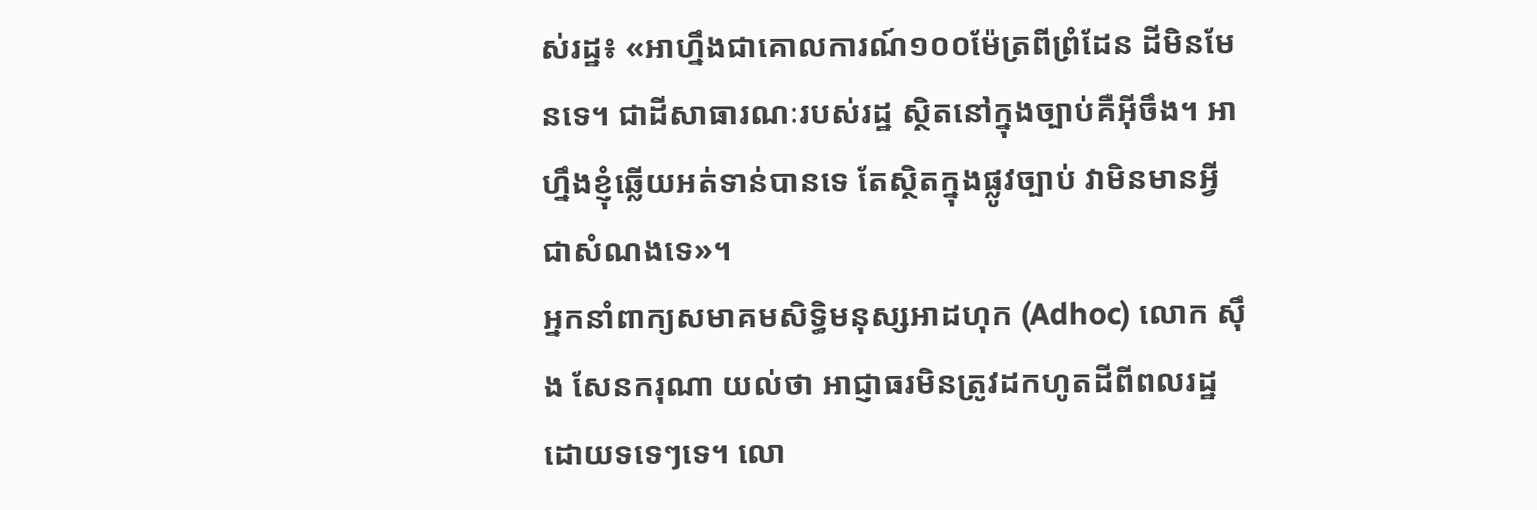ស់រដ្ឋ៖ «អាហ្នឹងជាគោលការណ៍១០០ម៉ែត្រពីព្រំដែន ដីមិនមែនទេ។ ជាដីសាធារណៈរបស់រដ្ឋ ស្ថិតនៅក្នុងច្បាប់គឺអ៊ីចឹង។ អាហ្នឹងខ្ញុំឆ្លើយអត់ទាន់បានទេ តែស្ថិតក្នុងផ្លូវច្បាប់ វាមិនមានអ្វី ជាសំណងទេ»។
អ្នកនាំពាក្យសមាគមសិទ្ធិមនុស្សអាដហុក (Adhoc) លោក ស៊ឹង សែនករុណា យល់ថា អាជ្ញាធរមិនត្រូវដកហូតដីពីពលរដ្ឋ ដោយទទេៗទេ។ លោ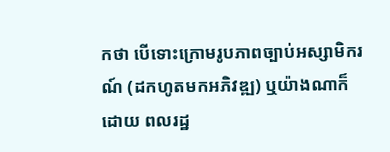កថា បើទោះក្រោមរូបភាពច្បាប់អស្សាមិករណ៍ (ដកហូតមកអភិវឌ្ឍ) ឬយ៉ាងណាក៏ដោយ ពលរដ្ឋ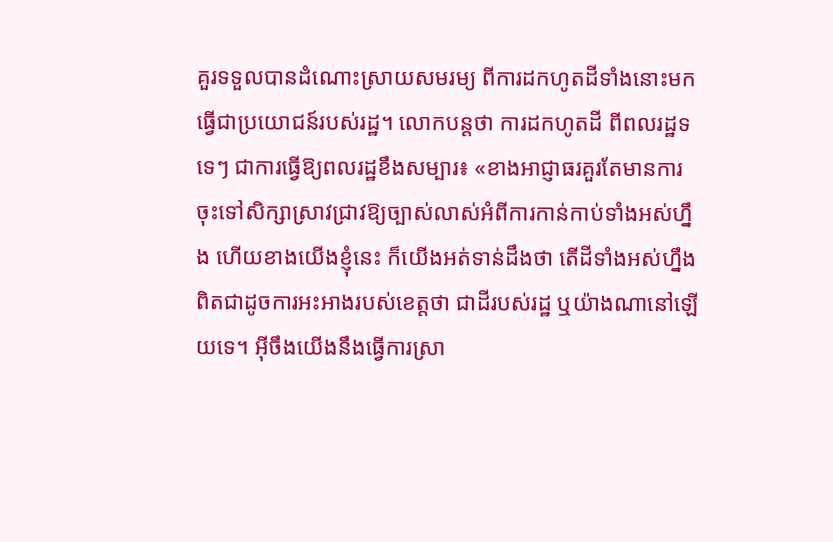គួរទទួលបានដំណោះស្រាយសមរម្យ ពីការដកហូតដីទាំងនោះមកធ្វើជាប្រយោជន៍របស់រដ្ឋ។ លោកបន្តថា ការដកហូតដី ពីពលរដ្ឋទទេៗ ជាការធ្វើឱ្យពលរដ្ឋខឹងសម្បារ៖ «ខាងអាជ្ញាធរគួរតែមានការចុះទៅសិក្សាស្រាវជ្រាវឱ្យច្បាស់លាស់អំពីការកាន់កាប់ទាំងអស់ហ្នឹង ហើយខាងយើងខ្ញុំនេះ ក៏យើងអត់ទាន់ដឹងថា តើដីទាំងអស់ហ្នឹង ពិតជាដូចការអះអាងរបស់ខេត្តថា ជាដីរបស់រដ្ឋ ឬយ៉ាងណានៅឡើយទេ។ អ៊ីចឹងយើងនឹងធ្វើការស្រា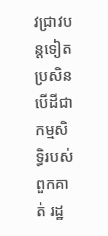វជ្រាវបន្តទៀត ប្រសិនបើដីជាកម្មសិទ្ធិរបស់ពួកគាត់ រដ្ឋ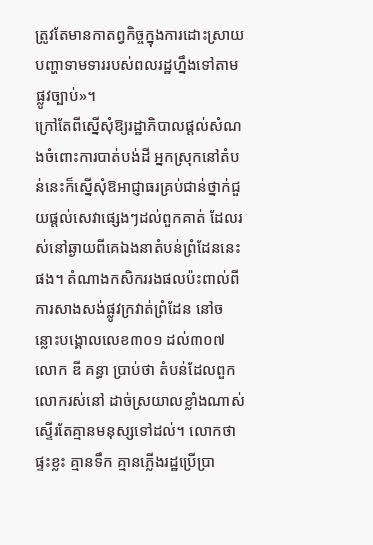ត្រូវតែមានកាតព្វកិច្ចក្នុងការដោះស្រាយបញ្ហាទាមទាររបស់ពលរដ្ឋហ្នឹងទៅតាមផ្លូវច្បាប់»។
ក្រៅតែពីស្នើសុំឱ្យរដ្ឋាភិបាលផ្ដល់សំណងចំពោះការបាត់បង់ដី អ្នកស្រុកនៅតំបន់នេះក៏ស្នើសុំឱអាជ្ញាធរគ្រប់ជាន់ថ្នាក់ជួយផ្ដល់សេវាផ្សេងៗដល់ពួកគាត់ ដែលរស់នៅឆ្ងាយពីគេឯងនាតំបន់ព្រំដែននេះផង។ តំណាងកសិកររងផលប៉ះពាល់ពីការសាងសង់ផ្លូវក្រវាត់ព្រំដែន នៅចន្លោះបង្គោលលេខ៣០១ ដល់៣០៧ លោក ឌី គន្ធា ប្រាប់ថា តំបន់ដែលពួកលោករស់នៅ ដាច់ស្រយាលខ្លាំងណាស់ ស្ទើរតែគ្មានមនុស្សទៅដល់។ លោកថា ផ្ទះខ្លះ គ្មានទឹក គ្មានភ្លើងរដ្ឋប្រើប្រា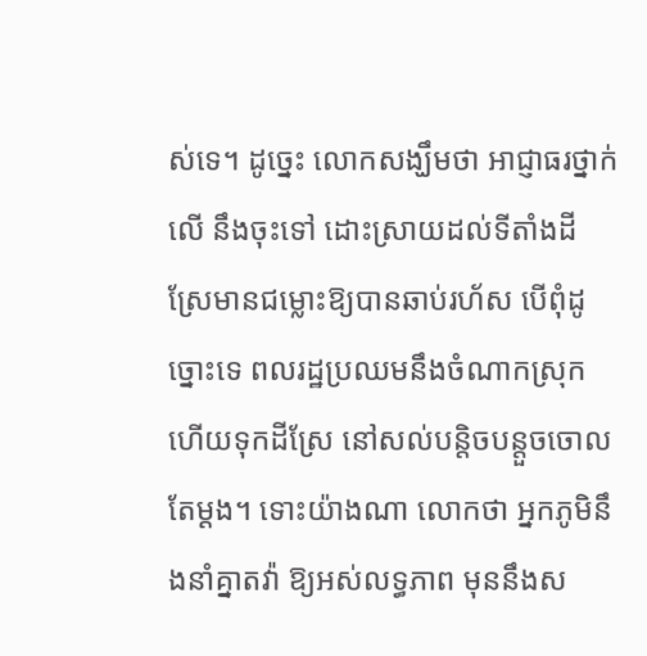ស់ទេ។ ដូច្នេះ លោកសង្ឃឹមថា អាជ្ញាធរថ្នាក់លើ នឹងចុះទៅ ដោះស្រាយដល់ទីតាំងដីស្រែមានជម្លោះឱ្យបានឆាប់រហ័ស បើពុំដូច្នោះទេ ពលរដ្ឋប្រឈមនឹងចំណាកស្រុក ហើយទុកដីស្រែ នៅសល់បន្តិចបន្តួចចោលតែម្ដង។ ទោះយ៉ាងណា លោកថា អ្នកភូមិនឹងនាំគ្នាតវ៉ា ឱ្យអស់លទ្ធភាព មុននឹងស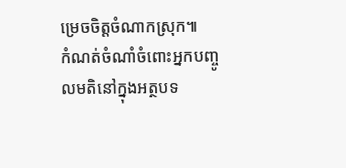ម្រេចចិត្តចំណាកស្រុក៕
កំណត់ចំណាំចំពោះអ្នកបញ្ចូលមតិនៅក្នុងអត្ថបទ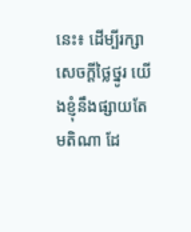នេះ៖ ដើម្បីរក្សាសេចក្ដីថ្លៃថ្នូរ យើងខ្ញុំនឹងផ្សាយតែមតិណា ដែ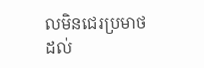លមិនជេរប្រមាថដល់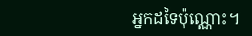អ្នកដទៃប៉ុណ្ណោះ។